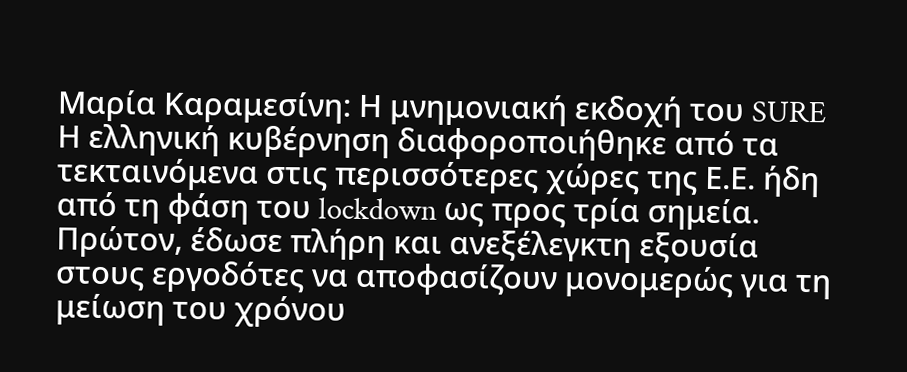Μαρία Καραμεσίνη: Η μνημονιακή εκδοχή του SURE
Η ελληνική κυβέρνηση διαφοροποιήθηκε από τα τεκταινόμενα στις περισσότερες χώρες της Ε.Ε. ήδη από τη φάση του lockdown ως προς τρία σημεία. Πρώτον, έδωσε πλήρη και ανεξέλεγκτη εξουσία στους εργοδότες να αποφασίζουν μονομερώς για τη μείωση του χρόνου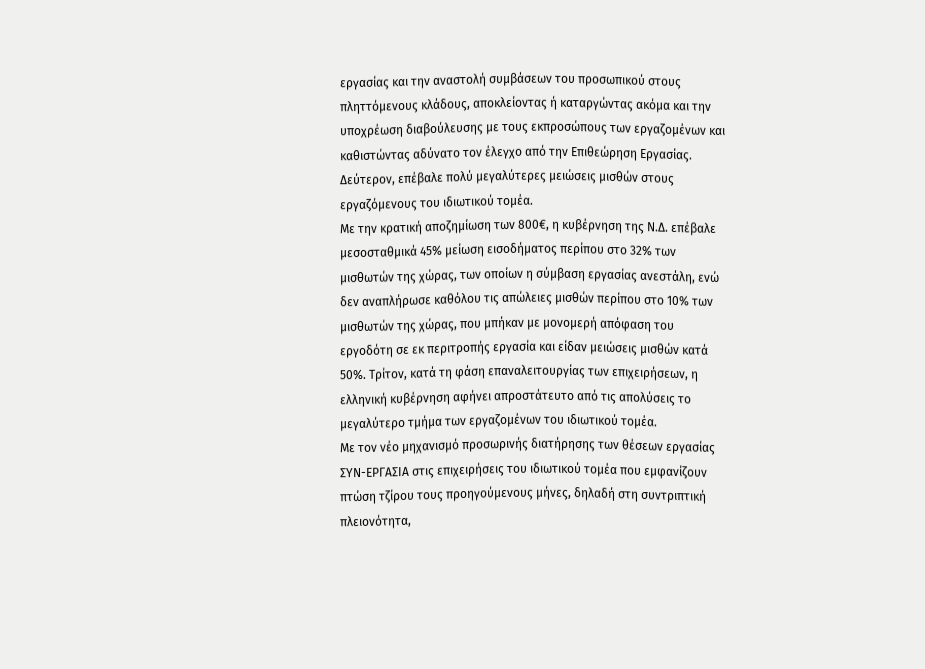εργασίας και την αναστολή συμβάσεων του προσωπικού στους πληττόμενους κλάδους, αποκλείοντας ή καταργώντας ακόμα και την υποχρέωση διαβούλευσης με τους εκπροσώπους των εργαζομένων και καθιστώντας αδύνατο τον έλεγχο από την Επιθεώρηση Εργασίας. Δεύτερον, επέβαλε πολύ μεγαλύτερες μειώσεις μισθών στους εργαζόμενους του ιδιωτικού τομέα.
Με την κρατική αποζημίωση των 800€, η κυβέρνηση της Ν.Δ. επέβαλε μεσοσταθμικά 45% μείωση εισοδήματος περίπου στο 32% των μισθωτών της χώρας, των οποίων η σύμβαση εργασίας ανεστάλη, ενώ δεν αναπλήρωσε καθόλου τις απώλειες μισθών περίπου στο 10% των μισθωτών της χώρας, που μπήκαν με μονομερή απόφαση του εργοδότη σε εκ περιτροπής εργασία και είδαν μειώσεις μισθών κατά 50%. Τρίτον, κατά τη φάση επαναλειτουργίας των επιχειρήσεων, η ελληνική κυβέρνηση αφήνει απροστάτευτο από τις απολύσεις το μεγαλύτερο τμήμα των εργαζομένων του ιδιωτικού τομέα.
Με τον νέο μηχανισμό προσωρινής διατήρησης των θέσεων εργασίας ΣΥΝ-ΕΡΓΑΣΙΑ στις επιχειρήσεις του ιδιωτικού τομέα που εμφανίζουν πτώση τζίρου τους προηγούμενους μήνες, δηλαδή στη συντριπτική πλειονότητα,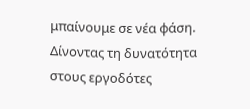μπαίνουμε σε νέα φάση. Δίνοντας τη δυνατότητα στους εργοδότες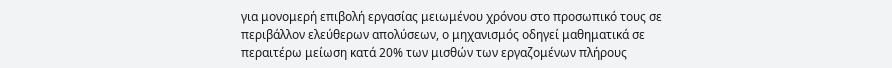για μονομερή επιβολή εργασίας μειωμένου χρόνου στο προσωπικό τους σε περιβάλλον ελεύθερων απολύσεων, ο μηχανισμός οδηγεί μαθηματικά σε περαιτέρω μείωση κατά 20% των μισθών των εργαζομένων πλήρους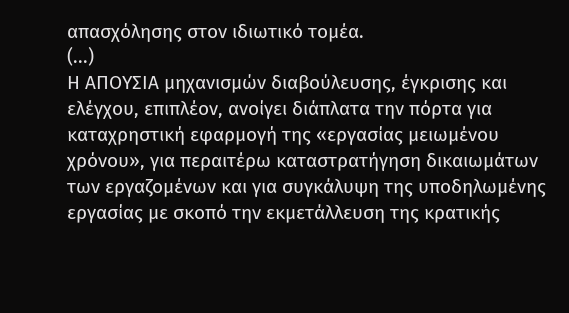απασχόλησης στον ιδιωτικό τομέα.
(...)
Η ΑΠΟΥΣΙΑ μηχανισμών διαβούλευσης, έγκρισης και ελέγχου, επιπλέον, ανοίγει διάπλατα την πόρτα για καταχρηστική εφαρμογή της «εργασίας μειωμένου χρόνου», για περαιτέρω καταστρατήγηση δικαιωμάτων των εργαζομένων και για συγκάλυψη της υποδηλωμένης εργασίας με σκοπό την εκμετάλλευση της κρατικής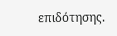επιδότησης.